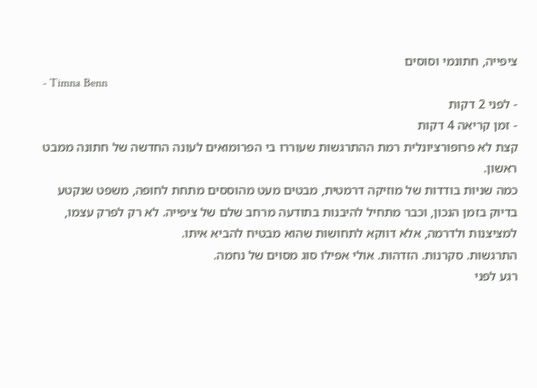ציפייה, חתונמי וסוסים
- Timna Benn
- לפני 2 דקות
- זמן קריאה 4 דקות
קצת לא פרופורציונלית רמת ההתרגשות שעוררו בי הפרומואים לעונה החדשה של חתונה ממבט ראשון.
כמה שניות בודדות של מוזיקה דרמטית, מבטים מעט מהוססים מתחת לחופה, משפט שנקטע בדיוק בזמן הנכון, וכבר מתחיל להיבנות בתודעה מרחב שלם של ציפייה. לא רק לפרק עצמו, למציצנות ולדרמה, אלא דווקא לתחושות שהוא מבטיח להביא איתו.
התרגשות. סקרנות. הזדהות. אולי אפילו סוג מסוים של נחמה.
רגע לפני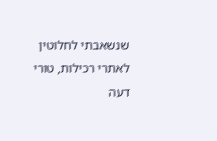שנשאבתי לחלוטין לאתרי רכילות, טורי דעה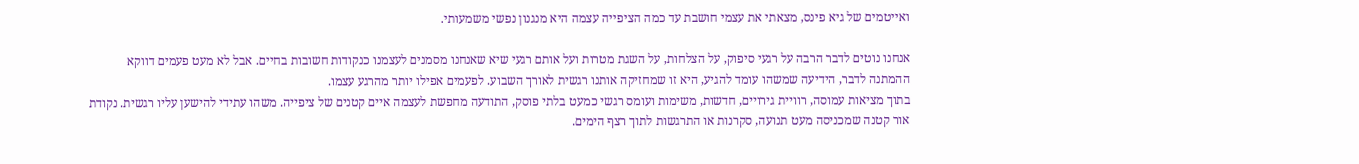ואייטמים של גיא פינס, מצאתי את עצמי חושבת עד כמה הציפייה עצמה היא מנגנון נפשי משמעותי.

אנחנו נוטים לדבר הרבה על רגעי סיפוק, על הצלחות, על השגת מטרות ועל אותם רגעי שיא שאנחנו מסמנים לעצמנו כנקודות חשובות בחיים. אבל לא מעט פעמים דווקא ההמתנה לדבר, הידיעה שמשהו עומד להגיע, היא זו שמחזיקה אותנו רגשית לאורך השבוע. לפעמים אפילו יותר מהרגע עצמו.
בתוך מציאות עמוסה, רוויית גירויים, חדשות, משימות ועומס רגשי כמעט בלתי פוסק, התודעה מחפשת לעצמה איים קטנים של ציפייה. משהו עתידי להישען עליו רגשית. נקודת אור קטנה שמכניסה מעט תנועה, סקרנות או התרגשות לתוך רצף הימים.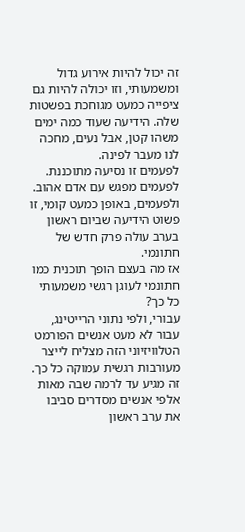זה יכול להיות אירוע גדול ומשמעותי, וזו יכולה להיות גם ציפייה כמעט מגוחכת בפשטות שלה. הידיעה שעוד כמה ימים משהו קטן, אבל נעים, מחכה לנו מעבר לפינה.
לפעמים זו נסיעה מתוכננת.
לפעמים מפגש עם אדם אהוב.
ולפעמים, באופן כמעט קומי, זו פשוט הידיעה שביום ראשון בערב עולה פרק חדש של חתונמי.
אז מה בעצם הופך תוכנית כמו חתונמי לעוגן רגשי משמעותי כל כך?
עבורי, ולפי נתוני הרייטינג, עבור לא מעט אנשים הפורמט הטלוויזיוני הזה מצליח לייצר מעורבות רגשית עמוקה כל כך. זה מגיע עד לרמה שבה מאות אלפי אנשים מסדרים סביבו את ערב ראשון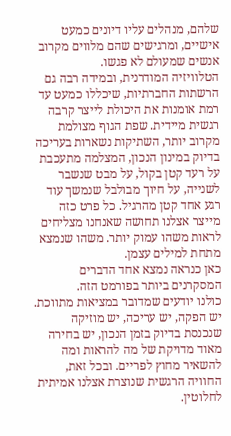שלהם, מנהלים עליו דיונים כמעט אישיים, ומרגישים שהם מלווים מקרוב אנשים שמעולם לא פגשו.
הטלוויזיה המודרנית, ובמידה רבה גם הרשתות החברתיות, שיכללו כמעט עד רמת אומנות את היכולת לייצר קרבה רגשית מיידית. שפת הגוף מצולמת מקרוב יותר, השתיקות נשארות בעריכה בדיוק במינון הנכון, המצלמה מתעכבת על רעד קטן בקול, על מבט שנשבר לשנייה, על חיוך מבולבל שנמשך עוד רגע אחד קטן מהרגיל. כל פרט כזה מייצר אצלנו תחושה שאנחנו מצליחים לראות משהו עמוק יותר. משהו שנמצא מתחת למילים עצמן.
כאן כנראה נמצא אחד הדברים המסקרנים ביותר בפורמט הזה.
כולנו יודעים שמדובר במציאות מתווכת. יש הפקה, יש עריכה, יש מוזיקה שנכנסת בדיוק בזמן הנכון, יש בחירה מאוד מדויקת של מה להראות ומה להשאיר מחוץ לפריים. ובכל זאת, החוויה הרגשית שנוצרת אצלנו אמיתית לחלוטין.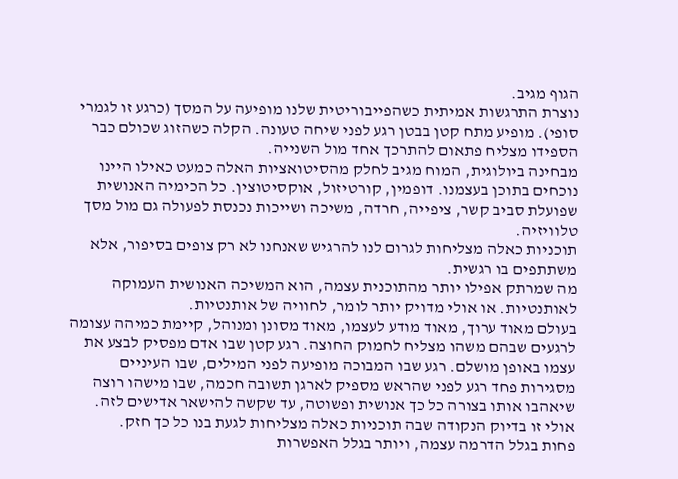הגוף מגיב.
נוצרת התרגשות אמיתית כשהפייבוריטית שלנו מופיעה על המסך (כרגע זו לגמרי סופי). מופיע מתח קטן בבטן רגע לפני שיחה טעונה. הקלה כשהזוג שכולם כבר הספידו מצליח פתאום להתרכך אחד מול השנייה.
מבחינה ביולוגית, המוח מגיב לחלק מהסיטואציות האלה כמעט כאילו היינו נוכחים בתוכן בעצמנו. דופמין, קורטיזול, אוקסיטוצין. כל הכימיה האנושית שפועלת סביב קשר, ציפייה, חרדה, משיכה ושייכות נכנסת לפעולה גם מול מסך טלוויזיה.
תוכניות כאלה מצליחות לגרום לנו להרגיש שאנחנו לא רק צופים בסיפור, אלא משתתפים בו רגשית.
מה שמרתק אפילו יותר מהתוכנית עצמה, הוא המשיכה האנושית העמוקה לאותנטיות. או אולי מדויק יותר לומר, לחוויה של אותנטיות.
בעולם מאוד ערוך, מאוד מודע לעצמו, מאוד מסונן ומנוהל, קיימת כמיהה עצומה לרגעים שבהם משהו מצליח לחמוק החוצה. רגע קטן שבו אדם מפסיק לבצע את עצמו באופן מושלם. רגע שבו המבוכה מופיעה לפני המילים, שבו העיניים מסגירות פחד רגע לפני שהראש מספיק לארגן תשובה חכמה, שבו מישהו רוצה שיאהבו אותו בצורה כל כך אנושית ופשוטה, עד שקשה להישאר אדישים לזה.
אולי זו בדיוק הנקודה שבה תוכניות כאלה מצליחות לגעת בנו כל כך חזק.
פחות בגלל הדרמה עצמה, ויותר בגלל האפשרות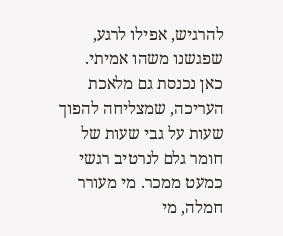להרגיש, אפילו לרגע, שפגשנו משהו אמיתי.
כאן נכנסת גם מלאכת העריכה, שמצליחה להפוך שעות על גבי שעות של חומר גלם לנרטיב רגשי כמעט ממכר. מי מעורר חמלה, מי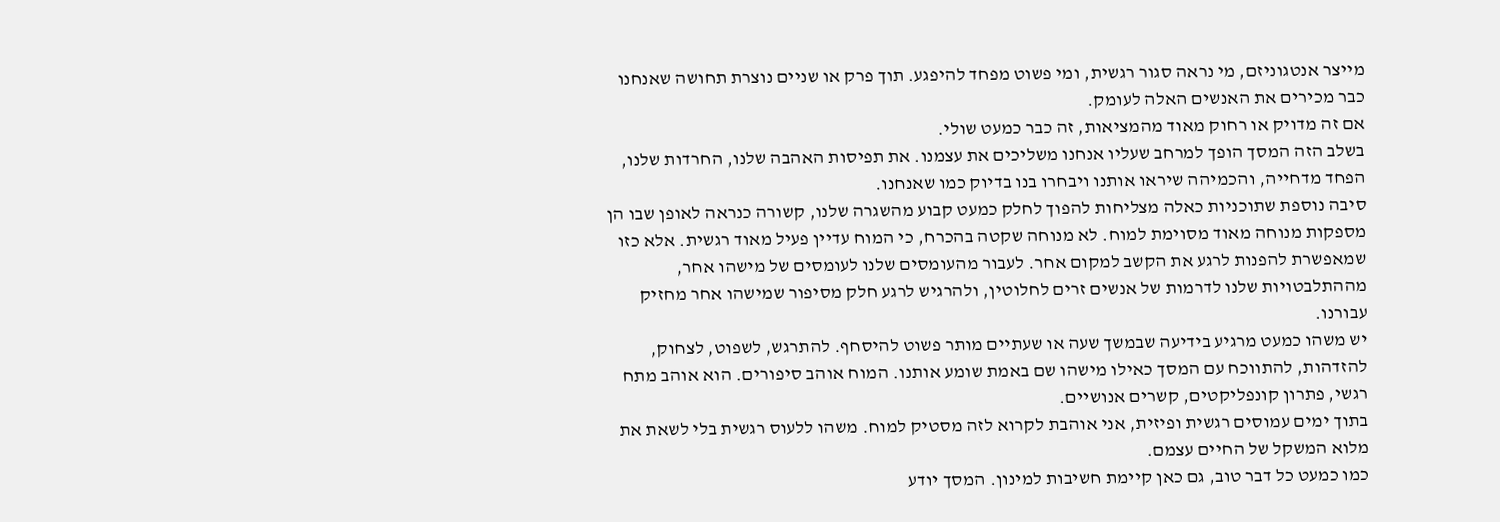מייצר אנטגוניזם, מי נראה סגור רגשית, ומי פשוט מפחד להיפגע. תוך פרק או שניים נוצרת תחושה שאנחנו כבר מכירים את האנשים האלה לעומק.
אם זה מדויק או רחוק מאוד מהמציאות, זה כבר כמעט שולי.
בשלב הזה המסך הופך למרחב שעליו אנחנו משליכים את עצמנו. את תפיסות האהבה שלנו, החרדות שלנו, הפחד מדחייה, והכמיהה שיראו אותנו ויבחרו בנו בדיוק כמו שאנחנו.
סיבה נוספת שתוכניות כאלה מצליחות להפוך לחלק כמעט קבוע מהשגרה שלנו, קשורה כנראה לאופן שבו הן מספקות מנוחה מאוד מסוימת למוח. לא מנוחה שקטה בהכרח, כי המוח עדיין פעיל מאוד רגשית. אלא כזו שמאפשרת להפנות לרגע את הקשב למקום אחר. לעבור מהעומסים שלנו לעומסים של מישהו אחר, מההתלבטויות שלנו לדרמות של אנשים זרים לחלוטין, ולהרגיש לרגע חלק מסיפור שמישהו אחר מחזיק עבורנו.
יש משהו כמעט מרגיע בידיעה שבמשך שעה או שעתיים מותר פשוט להיסחף. להתרגש, לשפוט, לצחוק, להזדהות, להתווכח עם המסך כאילו מישהו שם באמת שומע אותנו. המוח אוהב סיפורים. הוא אוהב מתח רגשי, פתרון קונפליקטים, קשרים אנושיים.
בתוך ימים עמוסים רגשית ופיזית, אני אוהבת לקרוא לזה מסטיק למוח. משהו ללעוס רגשית בלי לשאת את מלוא המשקל של החיים עצמם.
כמו כמעט כל דבר טוב, גם כאן קיימת חשיבות למינון. המסך יודע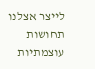לייצר אצלנו תחושות עוצמתיות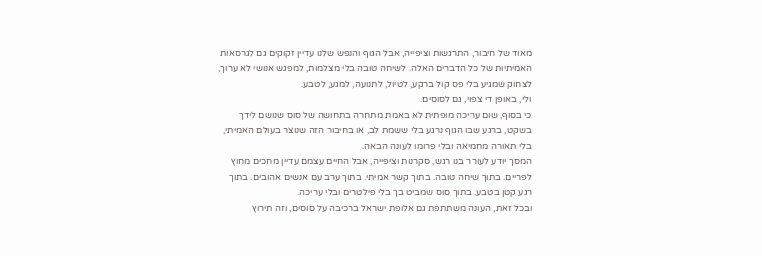מאוד של חיבור, התרגשות וציפייה, אבל הגוף והנפש שלנו עדיין זקוקים גם לגרסאות האמיתיות של כל הדברים האלה. לשיחה טובה בלי מצלמות, למפגש אנושי לא ערוך, לצחוק שמגיע בלי פס קול ברקע, לטיול, לתנועה, למגע, לטבע.
ולי, באופן די צפוי, גם לסוסים.
כי בסוף, שום עריכה מופתית לא באמת מתחרה בתחושה של סוס שנושם לידך בשקט, ברגע שבו הגוף נרגע בלי ששמת לב, או בחיבור הזה שנוצר בעולם האמיתי, בלי תאורה מחמיאה ובלי פרומו לעונה הבאה.
המסך יודע לעורר בנו רגש, סקרנות וציפייה, אבל החיים עצמם עדיין מחכים מחוץ לפריים. בתוך שיחה טובה. בתוך קשר אמיתי. בתוך ערב עם אנשים אהובים. בתוך רגע קטן בטבע. בתוך סוס שמביט בך בלי פילטרים ובלי עריכה.
ובכל זאת, העונה משתתפת גם אלופת ישראל ברכיבה על סוסים, וזה תירוץ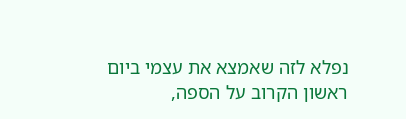נפלא לזה שאמצא את עצמי ביום ראשון הקרוב על הספה,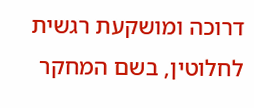דרוכה ומושקעת רגשית לחלוטין, בשם המחקר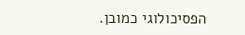הפסיכולוגי כמובן.